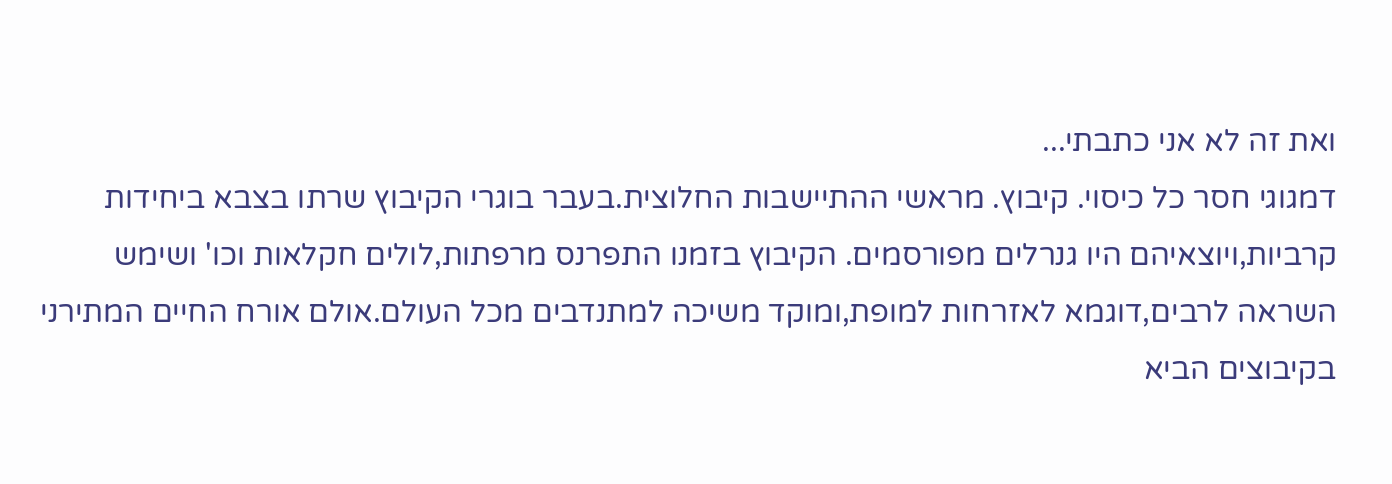ואת זה לא אני כתבתי...
דמגוגי חסר כל כיסוי. קיבוץ. מראשי ההתיישבות החלוצית.בעבר בוגרי הקיבוץ שרתו בצבא ביחידות קרביות,ויוצאיהם היו גנרלים מפורסמים. הקיבוץ בזמנו התפרנס מרפתות,לולים חקלאות וכו' ושימש השראה לרבים,דוגמא לאזרחות למופת,ומוקד משיכה למתנדבים מכל העולם.אולם אורח החיים המתירני בקיבוצים הביא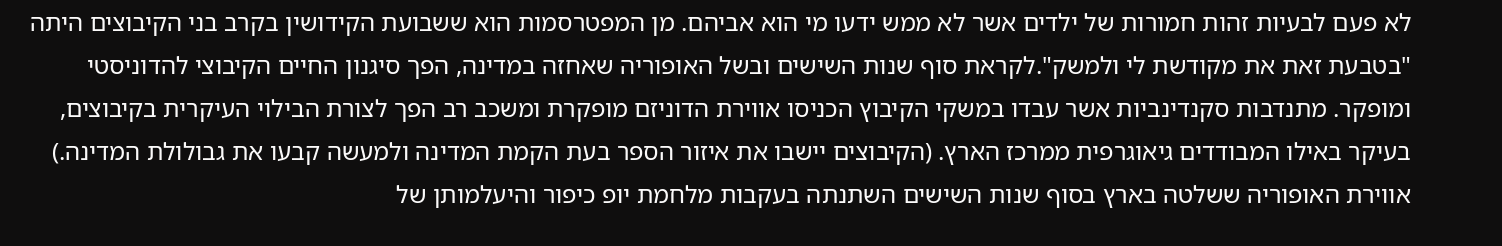לא פעם לבעיות זהות חמורות של ילדים אשר לא ממש ידעו מי הוא אביהם. מן המפטרסמות הוא ששבועת הקידושין בקרב בני הקיבוצים היתה "בטבעת זאת את מקודשת לי ולמשק".לקראת סוף שנות השישים ובשל האופוריה שאחזה במדינה, הפך סיגנון החיים הקיבוצי להדוניסטי ומופקר. מתנדבות סקנדינביות אשר עבדו במשקי הקיבוץ הכניסו אווירת הדוניזם מופקרת ומשכב רב הפך לצורת הבילוי העיקרית בקיבוצים, בעיקר באילו המבודדים גיאוגרפית ממרכז הארץ. (הקיבוצים יישבו את איזור הספר בעת הקמת המדינה ולמעשה קבעו את גבולולת המדינה.) אווירת האופוריה ששלטה בארץ בסוף שנות השישים השתנתה בעקבות מלחמת יופ כיפור והיעלמותן של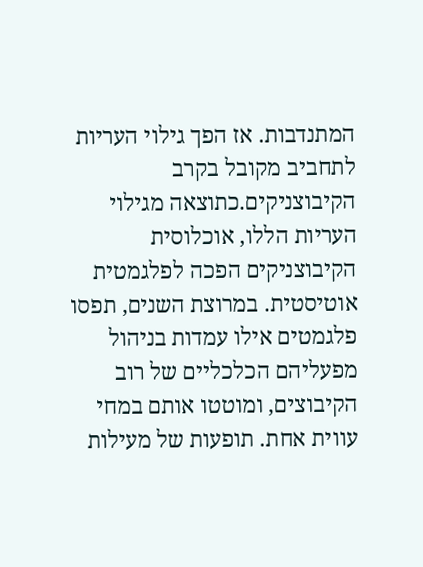המתנדבות. אז הפך גילוי העריות לתחביב מקובל בקרב הקיבוצניקים.כתוצאה מגילוי העריות הללו, אוכלוסית הקיבוצניקים הפכה לפלגמטית אוטיסטית. במרוצת השנים, תפסו פלגמטים אילו עמדות בניהול מפעליהם הכלכליים של רוב הקיבוצים, ומוטטו אותם במחי עווית אחת. תופעות של מעילות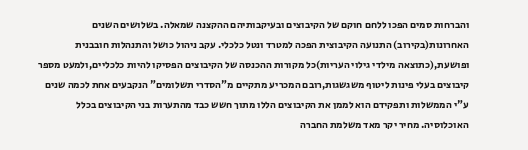והברחות סמים הפכו ללחם חוקם של הקיבוצים ובעיקבותיהם ההקצנה שמאלה. בשלושים השנים האחרונות(בקירוב) התנועה הקיבוצית הפכה למטרד ונטל כלכלי. עקב ניהול כושל והתנהלות חובבנית ופושעת,(כתוצאה מילדי גילוי העריות)כל מקורות ההכנסה של הקיבוצים הפסיקו להיות כלכליים,ולמעט מספר קיבוצים בעלי פינות ליטוף משגשגות,רובם המכריע מתקיים מ"הסדרי תשלומים" הנקבעים אחת לכמה שנים ע"י הממשלות ותפקידם הוא לממן את הקיבוצים הללו מתוך חשש כבד מהתערות בני הקיבוצים בכלל האוכלוסיה. מחיר יקר מאד משלמת החברה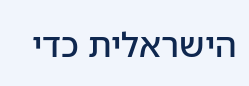הישראלית כדי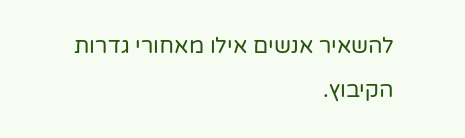להשאיר אנשים אילו מאחורי גדרות הקיבוץ.